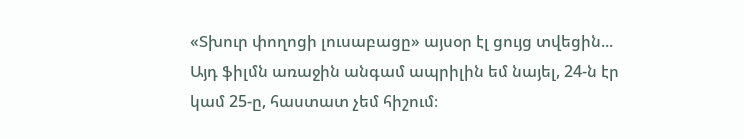«Տխուր փողոցի լուսաբացը» այսօր էլ ցույց տվեցին...
Այդ ֆիլմն առաջին անգամ ապրիլին եմ նայել, 24-ն էր կամ 25-ը, հաստատ չեմ հիշում։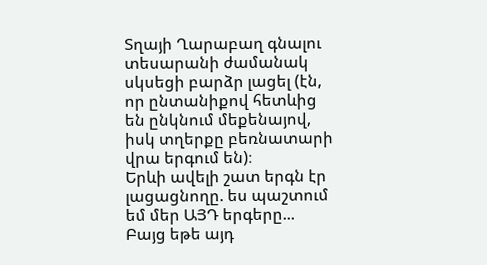Տղայի Ղարաբաղ գնալու տեսարանի ժամանակ սկսեցի բարձր լացել (էն, որ ընտանիքով հետևից են ընկնում մեքենայով, իսկ տղերքը բեռնատարի վրա երգում են)։
Երևի ավելի շատ երգն էր լացացնողը. ես պաշտում եմ մեր ԱՅԴ երգերը...
Բայց եթե այդ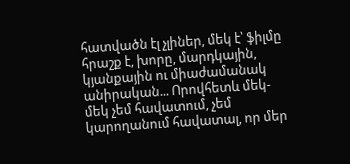հատվածն էլ չլիներ, մեկ է՝ ֆիլմը հրաշք է, խորը, մարդկային, կյանքային ու միաժամանակ անիրական... Որովհետև մեկ-մեկ չեմ հավատում, չեմ կարողանում հավատալ, որ մեր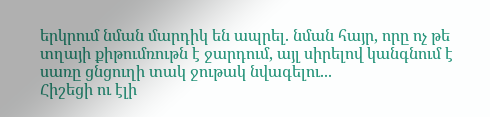երկրում նման մարդիկ են ապրել. նման հայր, որը ոչ թե տղայի քիթումռութն է ջարդում, այլ սիրելով կանգնում է սառը ցնցուղի տակ ջութակ նվագելու...
Հիշեցի ու էլի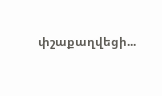փշաքաղվեցի...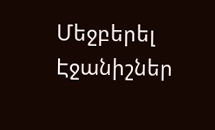Մեջբերել
Էջանիշներ